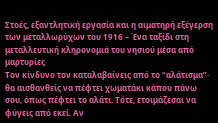Στοές, εξαντλητική εργασία και η αιματηρή εξέγερση των μεταλλωρύχων του 1916 – Ένα ταξίδι στη μεταλλευτική κληρονομιά του νησιού μέσα από μαρτυρίες
Tον κίνδυνο τον καταλαβαίνεις από το “αλάτισμα”· θα αισθανθείς να πέφτει χωματάκι κάπου πάνω σου, όπως πέφτει το αλάτι. Τότε, ετοιμάζεσαι να φύγεις από εκεί. Αν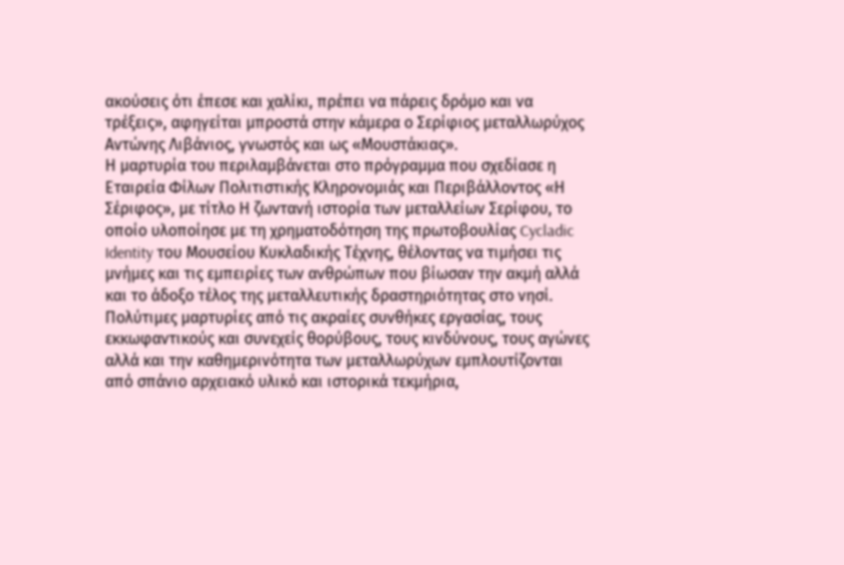ακούσεις ότι έπεσε και χαλίκι, πρέπει να πάρεις δρόμο και να τρέξεις», αφηγείται μπροστά στην κάμερα ο Σερίφιος μεταλλωρύχος Αντώνης Λιβάνιος, γνωστός και ως «Μουστάκιας».
Η μαρτυρία του περιλαμβάνεται στο πρόγραμμα που σχεδίασε η Εταιρεία Φίλων Πολιτιστικής Κληρονομιάς και Περιβάλλοντος «Η Σέριφος», με τίτλο Η ζωντανή ιστορία των μεταλλείων Σερίφου, το οποίο υλοποίησε με τη χρηματοδότηση της πρωτοβουλίας Cycladic Identity του Μουσείου Κυκλαδικής Τέχνης, θέλοντας να τιμήσει τις μνήμες και τις εμπειρίες των ανθρώπων που βίωσαν την ακμή αλλά και το άδοξο τέλος της μεταλλευτικής δραστηριότητας στο νησί. Πολύτιμες μαρτυρίες από τις ακραίες συνθήκες εργασίας, τους εκκωφαντικούς και συνεχείς θορύβους, τους κινδύνους, τους αγώνες αλλά και την καθημερινότητα των μεταλλωρύχων εμπλουτίζονται από σπάνιο αρχειακό υλικό και ιστορικά τεκμήρια,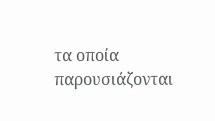τα οποία παρουσιάζονται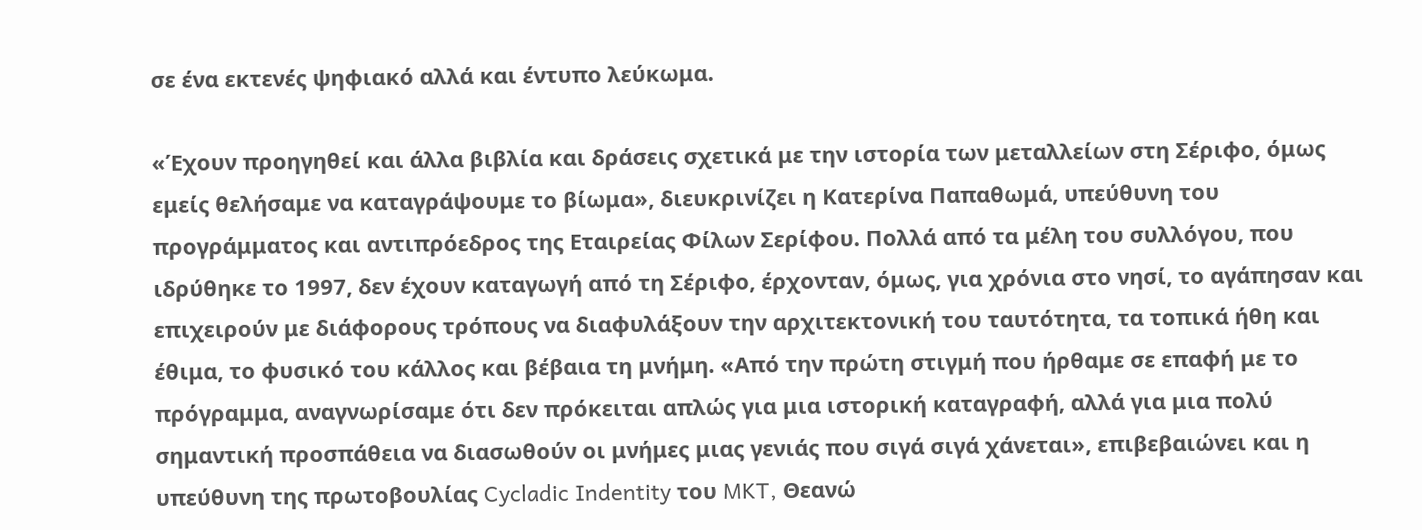σε ένα εκτενές ψηφιακό αλλά και έντυπο λεύκωμα.

«Έχουν προηγηθεί και άλλα βιβλία και δράσεις σχετικά με την ιστορία των μεταλλείων στη Σέριφο, όμως εμείς θελήσαμε να καταγράψουμε το βίωμα», διευκρινίζει η Κατερίνα Παπαθωμά, υπεύθυνη του προγράμματος και αντιπρόεδρος της Εταιρείας Φίλων Σερίφου. Πολλά από τα μέλη του συλλόγου, που ιδρύθηκε το 1997, δεν έχουν καταγωγή από τη Σέριφο, έρχονταν, όμως, για χρόνια στο νησί, το αγάπησαν και επιχειρούν με διάφορους τρόπους να διαφυλάξουν την αρχιτεκτονική του ταυτότητα, τα τοπικά ήθη και έθιμα, το φυσικό του κάλλος και βέβαια τη μνήμη. «Από την πρώτη στιγμή που ήρθαμε σε επαφή με το πρόγραμμα, αναγνωρίσαμε ότι δεν πρόκειται απλώς για μια ιστορική καταγραφή, αλλά για μια πολύ σημαντική προσπάθεια να διασωθούν οι μνήμες μιας γενιάς που σιγά σιγά χάνεται», επιβεβαιώνει και η υπεύθυνη της πρωτοβουλίας Cycladic Indentity του MKT, Θεανώ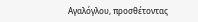Αγαλόγλου, προσθέτοντας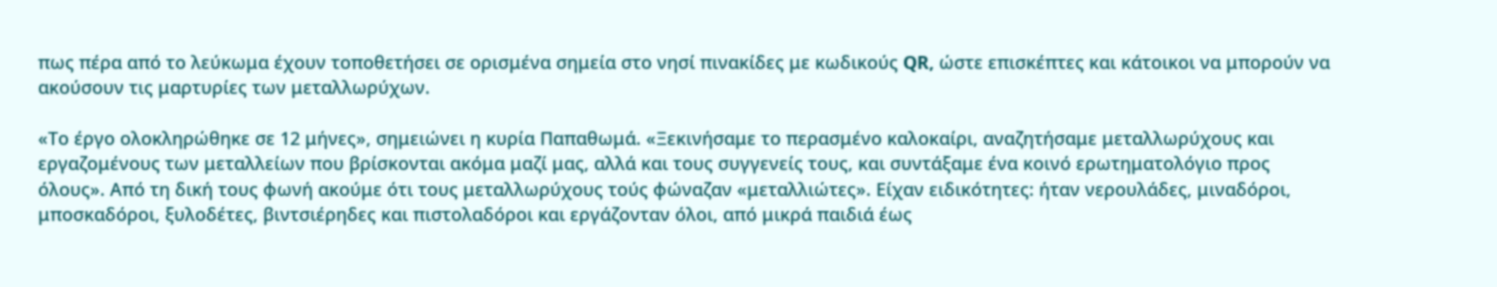πως πέρα από το λεύκωμα έχουν τοποθετήσει σε ορισμένα σημεία στο νησί πινακίδες με κωδικούς QR, ώστε επισκέπτες και κάτοικοι να μπορούν να ακούσουν τις μαρτυρίες των μεταλλωρύχων.

«Το έργο ολοκληρώθηκε σε 12 μήνες», σημειώνει η κυρία Παπαθωμά. «Ξεκινήσαμε το περασμένο καλοκαίρι, αναζητήσαμε μεταλλωρύχους και εργαζομένους των μεταλλείων που βρίσκονται ακόμα μαζί μας, αλλά και τους συγγενείς τους, και συντάξαμε ένα κοινό ερωτηματολόγιο προς όλους». Από τη δική τους φωνή ακούμε ότι τους μεταλλωρύχους τούς φώναζαν «μεταλλιώτες». Είχαν ειδικότητες: ήταν νερουλάδες, μιναδόροι, μποσκαδόροι, ξυλοδέτες, βιντσιέρηδες και πιστολαδόροι και εργάζονταν όλοι, από μικρά παιδιά έως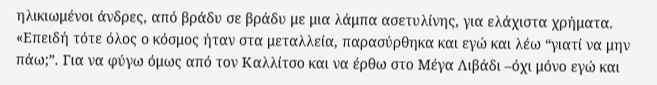ηλικιωμένοι άνδρες, από βράδυ σε βράδυ με μια λάμπα ασετυλίνης, για ελάχιστα χρήματα.
«Επειδή τότε όλος ο κόσμος ήταν στα μεταλλεία, παρασύρθηκα και εγώ και λέω “γιατί να μην πάω;”. Για να φύγω όμως από τον Καλλίτσο και να έρθω στο Μέγα Λιβάδι –όχι μόνο εγώ και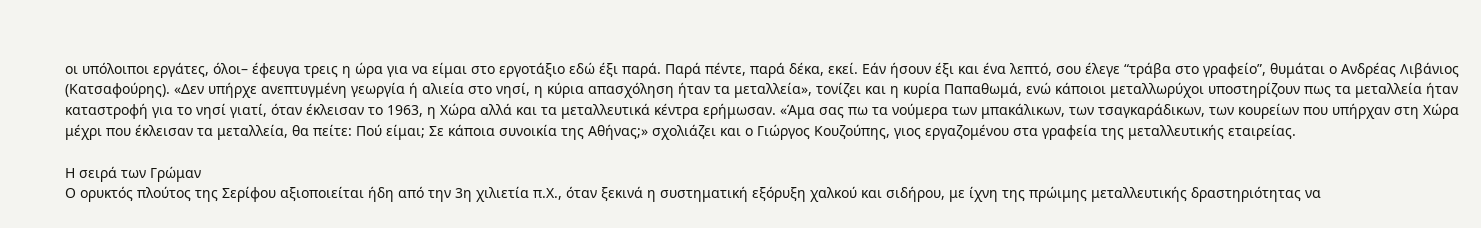οι υπόλοιποι εργάτες, όλοι– έφευγα τρεις η ώρα για να είμαι στο εργοτάξιο εδώ έξι παρά. Παρά πέντε, παρά δέκα, εκεί. Εάν ήσουν έξι και ένα λεπτό, σου έλεγε “τράβα στο γραφείο”, θυμάται ο Ανδρέας Λιβάνιος (Κατσαφούρης). «Δεν υπήρχε ανεπτυγμένη γεωργία ή αλιεία στο νησί, η κύρια απασχόληση ήταν τα μεταλλεία», τονίζει και η κυρία Παπαθωμά, ενώ κάποιοι μεταλλωρύχοι υποστηρίζουν πως τα μεταλλεία ήταν καταστροφή για το νησί γιατί, όταν έκλεισαν το 1963, η Χώρα αλλά και τα μεταλλευτικά κέντρα ερήμωσαν. «Άμα σας πω τα νούμερα των μπακάλικων, των τσαγκαράδικων, των κουρείων που υπήρχαν στη Χώρα μέχρι που έκλεισαν τα μεταλλεία, θα πείτε: Πού είμαι; Σε κάποια συνοικία της Αθήνας;» σχολιάζει και ο Γιώργος Κουζούπης, γιος εργαζομένου στα γραφεία της μεταλλευτικής εταιρείας.

Η σειρά των Γρώμαν
Ο ορυκτός πλούτος της Σερίφου αξιοποιείται ήδη από την 3η χιλιετία π.Χ., όταν ξεκινά η συστηματική εξόρυξη χαλκού και σιδήρου, με ίχνη της πρώιμης μεταλλευτικής δραστηριότητας να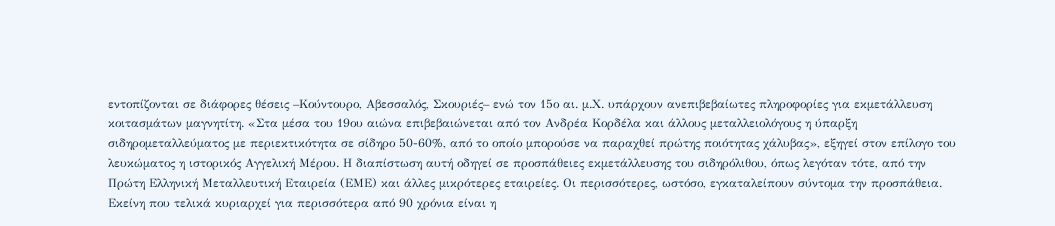εντοπίζονται σε διάφορες θέσεις –Κούντουρο, Αβεσσαλός, Σκουριές– ενώ τον 15ο αι. μ.Χ. υπάρχουν ανεπιβεβαίωτες πληροφορίες για εκμετάλλευση κοιτασμάτων μαγνητίτη. «Στα μέσα του 19ου αιώνα επιβεβαιώνεται από τον Ανδρέα Κορδέλα και άλλους μεταλλειολόγους η ύπαρξη σιδηρομεταλλεύματος με περιεκτικότητα σε σίδηρο 50-60%, από το οποίο μπορούσε να παραχθεί πρώτης ποιότητας χάλυβας», εξηγεί στον επίλογο του λευκώματος η ιστορικός Αγγελική Μέρου. Η διαπίστωση αυτή οδηγεί σε προσπάθειες εκμετάλλευσης του σιδηρόλιθου, όπως λεγόταν τότε, από την Πρώτη Ελληνική Μεταλλευτική Εταιρεία (ΕΜΕ) και άλλες μικρότερες εταιρείες. Οι περισσότερες, ωστόσο, εγκαταλείπουν σύντομα την προσπάθεια. Εκείνη που τελικά κυριαρχεί για περισσότερα από 90 χρόνια είναι η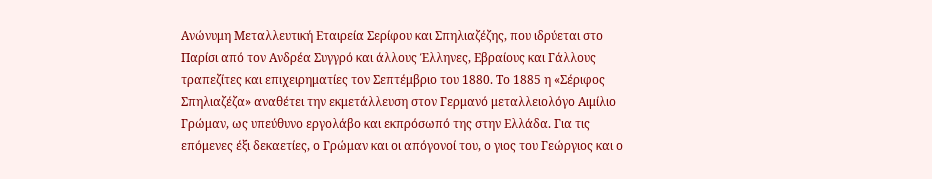Ανώνυμη Μεταλλευτική Εταιρεία Σερίφου και Σπηλιαζέζης, που ιδρύεται στο Παρίσι από τον Ανδρέα Συγγρό και άλλους Έλληνες, Εβραίους και Γάλλους τραπεζίτες και επιχειρηματίες τον Σεπτέμβριο του 1880. Το 1885 η «Σέριφος Σπηλιαζέζα» αναθέτει την εκμετάλλευση στον Γερμανό μεταλλειολόγο Αιμίλιο Γρώμαν, ως υπεύθυνο εργολάβο και εκπρόσωπό της στην Ελλάδα. Για τις επόμενες έξι δεκαετίες, ο Γρώμαν και οι απόγονοί του, ο γιος του Γεώργιος και ο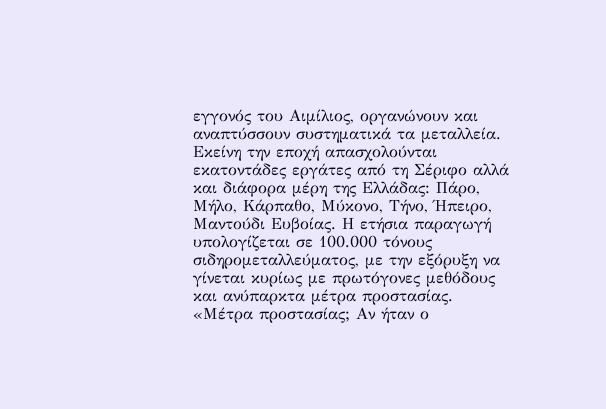εγγονός του Αιμίλιος, οργανώνουν και αναπτύσσουν συστηματικά τα μεταλλεία.
Εκείνη την εποχή απασχολούνται εκατοντάδες εργάτες από τη Σέριφο αλλά και διάφορα μέρη της Ελλάδας: Πάρο, Μήλο, Κάρπαθο, Μύκονο, Τήνο, Ήπειρο, Μαντούδι Ευβοίας. Η ετήσια παραγωγή υπολογίζεται σε 100.000 τόνους σιδηρομεταλλεύματος, με την εξόρυξη να γίνεται κυρίως με πρωτόγονες μεθόδους και ανύπαρκτα μέτρα προστασίας. «Μέτρα προστασίας; Αν ήταν ο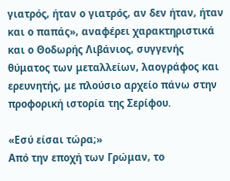γιατρός, ήταν ο γιατρός, αν δεν ήταν, ήταν και ο παπάς», αναφέρει χαρακτηριστικά και ο Θοδωρής Λιβάνιος, συγγενής θύματος των μεταλλείων, λαογράφος και ερευνητής, με πλούσιο αρχείο πάνω στην προφορική ιστορία της Σερίφου.

«Εσύ είσαι τώρα;»
Από την εποχή των Γρώμαν, το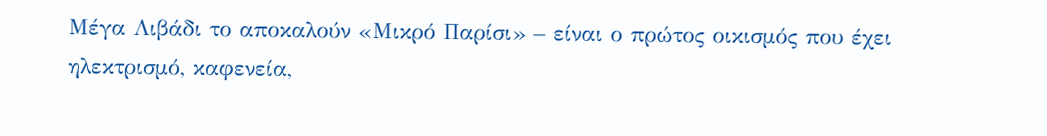Μέγα Λιβάδι το αποκαλούν «Μικρό Παρίσι» – είναι ο πρώτος οικισμός που έχει ηλεκτρισμό, καφενεία,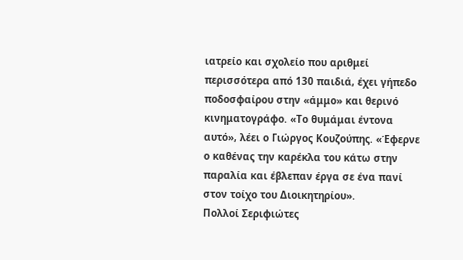ιατρείο και σχολείο που αριθμεί περισσότερα από 130 παιδιά, έχει γήπεδο ποδοσφαίρου στην «άμμο» και θερινό κινηματογράφο. «Το θυμάμαι έντονα αυτό», λέει ο Γιώργος Κουζούπης. «Έφερνε ο καθένας την καρέκλα του κάτω στην παραλία και έβλεπαν έργα σε ένα πανί στον τοίχο του Διοικητηρίου».
Πολλοί Σεριφιώτες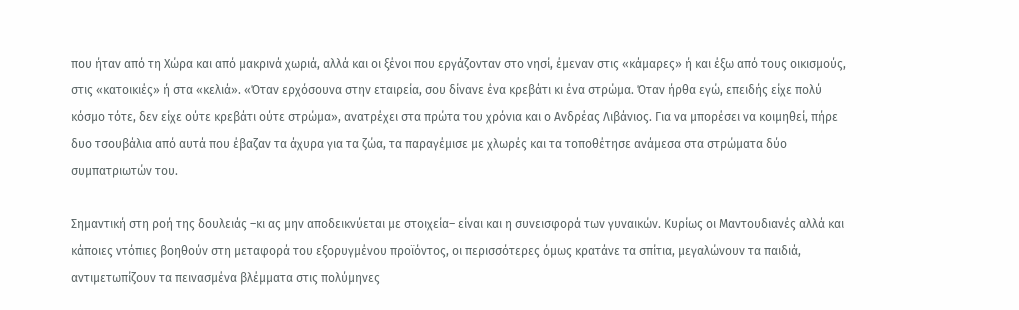που ήταν από τη Χώρα και από μακρινά χωριά, αλλά και οι ξένοι που εργάζονταν στο νησί, έμεναν στις «κάμαρες» ή και έξω από τους οικισμούς, στις «κατοικιές» ή στα «κελιά». «Όταν ερχόσουνα στην εταιρεία, σου δίνανε ένα κρεβάτι κι ένα στρώμα. Όταν ήρθα εγώ, επειδής είχε πολύ κόσμο τότε, δεν είχε ούτε κρεβάτι ούτε στρώμα», ανατρέχει στα πρώτα του χρόνια και ο Ανδρέας Λιβάνιος. Για να μπορέσει να κοιμηθεί, πήρε δυο τσουβάλια από αυτά που έβαζαν τα άχυρα για τα ζώα, τα παραγέμισε με χλωρές και τα τοποθέτησε ανάμεσα στα στρώματα δύο συμπατριωτών του.

Σημαντική στη ροή της δουλειάς –κι ας μην αποδεικνύεται με στοιχεία– είναι και η συνεισφορά των γυναικών. Κυρίως οι Μαντουδιανές αλλά και κάποιες ντόπιες βοηθούν στη μεταφορά του εξορυγμένου προϊόντος, οι περισσότερες όμως κρατάνε τα σπίτια, μεγαλώνουν τα παιδιά, αντιμετωπίζουν τα πεινασμένα βλέμματα στις πολύμηνες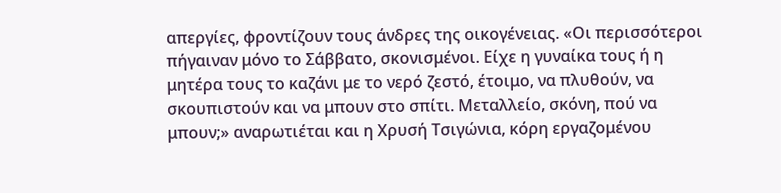απεργίες, φροντίζουν τους άνδρες της οικογένειας. «Οι περισσότεροι πήγαιναν μόνο το Σάββατο, σκονισμένοι. Είχε η γυναίκα τους ή η μητέρα τους το καζάνι με το νερό ζεστό, έτοιμο, να πλυθούν, να σκουπιστούν και να μπουν στο σπίτι. Μεταλλείο, σκόνη, πού να μπουν;» αναρωτιέται και η Χρυσή Τσιγώνια, κόρη εργαζομένου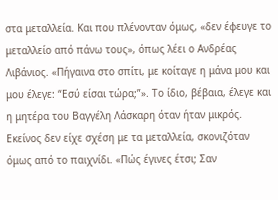στα μεταλλεία. Και που πλένονταν όμως, «δεν έφευγε το μεταλλείο από πάνω τους», όπως λέει ο Ανδρέας Λιβάνιος. «Πήγαινα στο σπίτι, με κοίταγε η μάνα μου και μου έλεγε: “Εσύ είσαι τώρα;”». Το ίδιο, βέβαια, έλεγε και η μητέρα του Βαγγέλη Λάσκαρη όταν ήταν μικρός. Εκείνος δεν είχε σχέση με τα μεταλλεία, σκονιζόταν όμως από το παιχνίδι. «Πώς έγινες έτσι; Σαν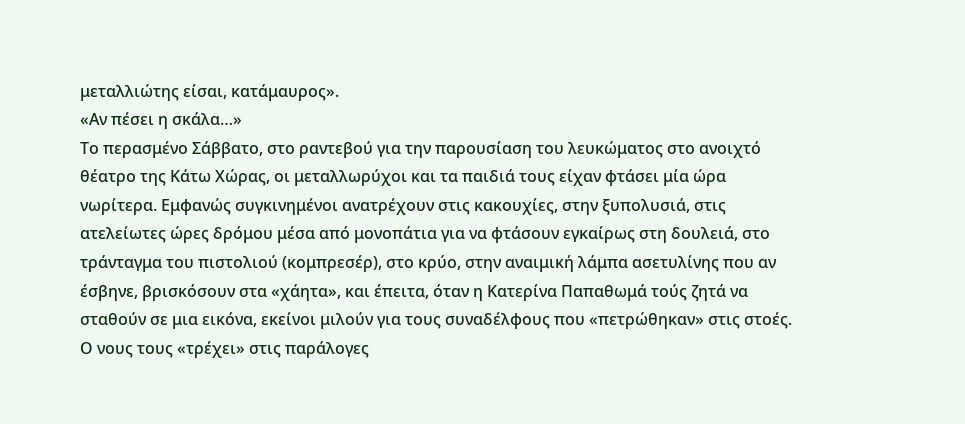μεταλλιώτης είσαι, κατάμαυρος».
«Αν πέσει η σκάλα…»
Το περασμένο Σάββατο, στο ραντεβού για την παρουσίαση του λευκώματος στο ανοιχτό θέατρο της Κάτω Χώρας, οι μεταλλωρύχοι και τα παιδιά τους είχαν φτάσει μία ώρα νωρίτερα. Εμφανώς συγκινημένοι ανατρέχουν στις κακουχίες, στην ξυπολυσιά, στις ατελείωτες ώρες δρόμου μέσα από μονοπάτια για να φτάσουν εγκαίρως στη δουλειά, στο τράνταγμα του πιστολιού (κομπρεσέρ), στο κρύο, στην αναιμική λάμπα ασετυλίνης που αν έσβηνε, βρισκόσουν στα «χάητα», και έπειτα, όταν η Κατερίνα Παπαθωμά τούς ζητά να σταθούν σε μια εικόνα, εκείνοι μιλούν για τους συναδέλφους που «πετρώθηκαν» στις στοές. Ο νους τους «τρέχει» στις παράλογες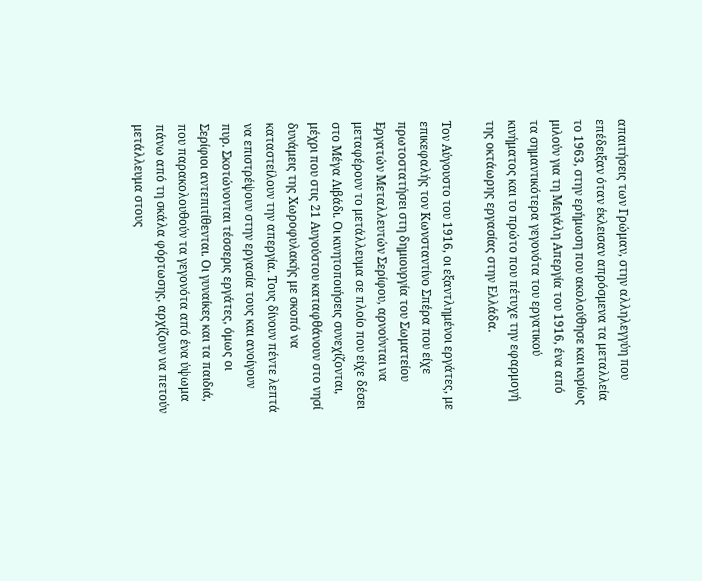απαιτήσεις των Γρώμαν, στην αλληλεγγύη που επέδειξαν όταν έκλεισαν απρόσμενα τα μεταλλεία το 1963, στην ερήμωση που ακολούθησε και κυρίως μιλούν για τη Μεγάλη Απεργία του 1916, ένα από τα σημαντικότερα γεγονότα του εργατικού κινήματος και το πρώτο που πέτυχε την εφαρμογή της οκτάωρης εργασίας στην Ελλάδα.

Τον Αύγουστο του 1916, οι εξαντλημένοι εργάτες, με επικεφαλής τον Κωνσταντίνο Σπέρα που είχε πρωτοστατήσει στη δημιουργία του Σωματείου Εργατών Μεταλλευτών Σερίφου, αρνούνται να μεταφέρουν το μετάλλευμα σε πλοίο που είχε δέσει στο Μέγα Λιβάδι. Οι κινητοποιήσεις συνεχίζονται, μέχρι που στις 21 Αυγούστου καταφθάνουν στο νησί δυνάμεις της Χωροφυλακής με σκοπό να καταστείλουν την απεργία. Τους δίνουν πέντε λεπτά να επιστρέψουν στην εργασία τους και ανοίγουν πυρ. Σκοτώνονται τέσσερις εργάτες, όμως οι Σερίφιοι αντεπιτίθενται. Οι γυναίκες και τα παιδιά, που παρακολουθούν τα γεγονότα από ένα ύψωμα πάνω από τη σκάλα φόρτωσης, αρχίζουν να πετούν μετάλλευμα στους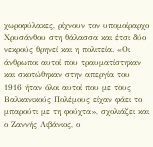χωροφύλακες, ρίχνουν τον υπομοίραρχο Χρυσάνθου στη θάλασσα και έτσι δύο νεκρούς θρηνεί και η πολιτεία. «Οι άνθρωποι αυτοί που τραυματίστηκαν και σκοτώθηκαν στην απεργία του 1916 ήταν όλοι αυτοί που με τους Βαλκανικούς Πολέμους είχαν φάει το μπαρούτι με τη φούχτα», σχολιάζει και ο Ζαννής Λιβάνιος, ο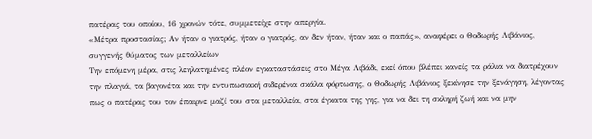πατέρας του οποίου, 16 χρονών τότε, συμμετείχε στην απεργία.
«Μέτρα προστασίας; Αν ήταν ο γιατρός, ήταν ο γιατρός, αν δεν ήταν, ήταν και ο παπάς», αναφέρει ο Θοδωρής Λιβάνιος, συγγενής θύματος των μεταλλείων
Την επόμενη μέρα, στις λεηλατημένες πλέον εγκαταστάσεις στο Μέγα Λιβάδι, εκεί όπου βλέπει κανείς τα ράλια να διατρέχουν την πλαγιά, τα βαγονέτα και την εντυπωσιακή σιδερένια σκάλα φόρτωσης, ο Θοδωρής Λιβάνιος ξεκίνησε την ξενάγηση, λέγοντας πως ο πατέρας του τον έπαιρνε μαζί του στα μεταλλεία, στα έγκατα της γης, για να δει τη σκληρή ζωή και να μην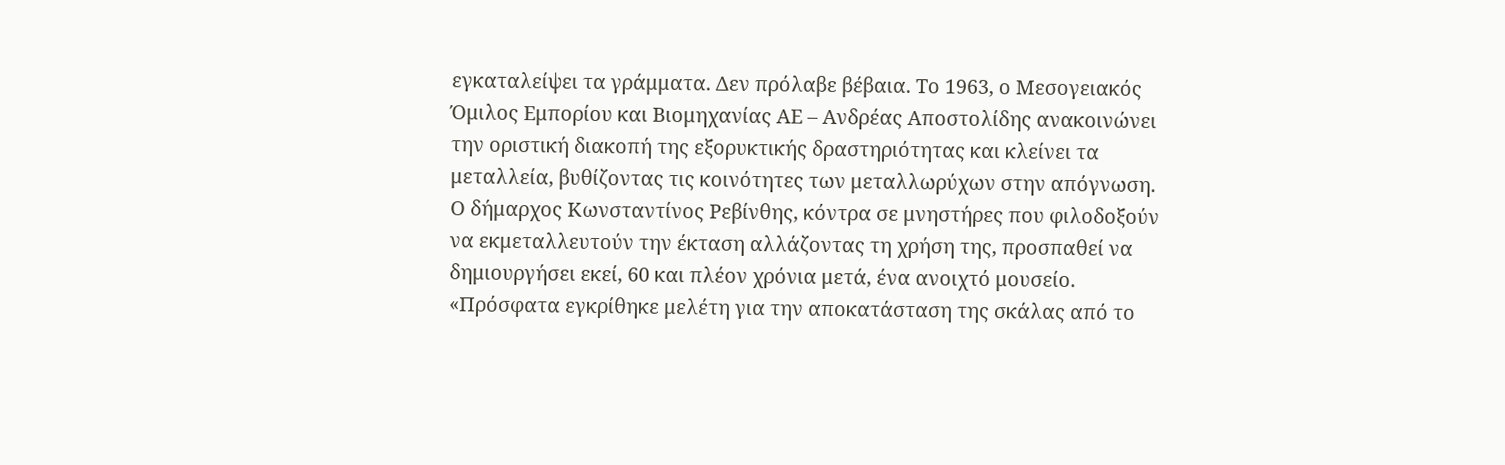εγκαταλείψει τα γράμματα. Δεν πρόλαβε βέβαια. Το 1963, ο Μεσογειακός Όμιλος Εμπορίου και Βιομηχανίας ΑΕ – Ανδρέας Αποστολίδης ανακοινώνει την οριστική διακοπή της εξορυκτικής δραστηριότητας και κλείνει τα μεταλλεία, βυθίζοντας τις κοινότητες των μεταλλωρύχων στην απόγνωση. Ο δήμαρχος Κωνσταντίνος Ρεβίνθης, κόντρα σε μνηστήρες που φιλοδοξούν να εκμεταλλευτούν την έκταση αλλάζοντας τη χρήση της, προσπαθεί να δημιουργήσει εκεί, 60 και πλέον χρόνια μετά, ένα ανοιχτό μουσείο. «Πρόσφατα εγκρίθηκε μελέτη για την αποκατάσταση της σκάλας από το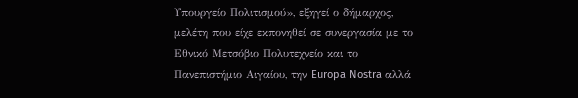Υπουργείο Πολιτισμού», εξηγεί ο δήμαρχος, μελέτη που είχε εκπονηθεί σε συνεργασία με το Εθνικό Μετσόβιο Πολυτεχνείο και το Πανεπιστήμιο Αιγαίου, την Europa Nostra αλλά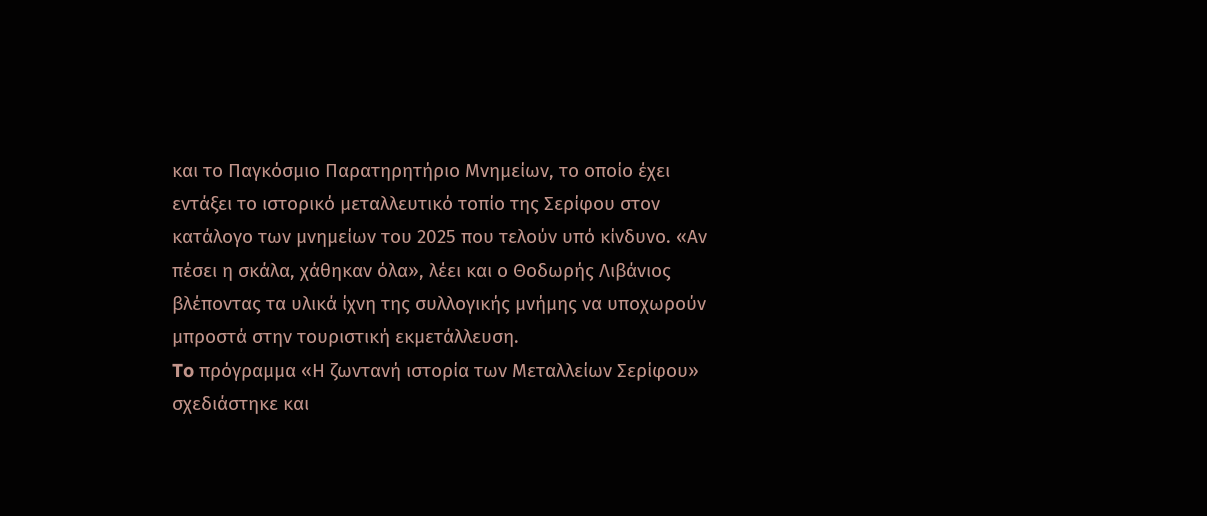και το Παγκόσμιο Παρατηρητήριο Μνημείων, το οποίο έχει εντάξει το ιστορικό μεταλλευτικό τοπίο της Σερίφου στον κατάλογο των μνημείων του 2025 που τελούν υπό κίνδυνο. «Αν πέσει η σκάλα, χάθηκαν όλα», λέει και ο Θοδωρής Λιβάνιος βλέποντας τα υλικά ίχνη της συλλογικής μνήμης να υποχωρούν μπροστά στην τουριστική εκμετάλλευση.
To πρόγραμμα «Η ζωντανή ιστορία των Μεταλλείων Σερίφου» σχεδιάστηκε και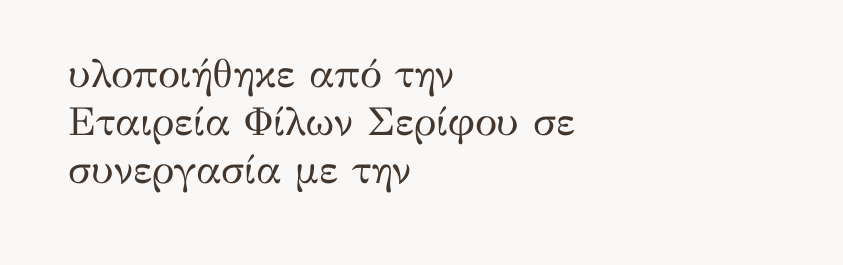υλοποιήθηκε από την Εταιρεία Φίλων Σερίφου σε συνεργασία με την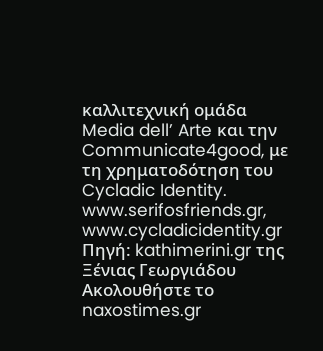καλλιτεχνική ομάδα Media dell’ Arte και την Communicate4good, με τη χρηματοδότηση του Cycladic Identity. www.serifosfriends.gr, www.cycladicidentity.gr
Πηγή: kathimerini.gr της Ξένιας Γεωργιάδου
Ακολουθήστε το naxostimes.gr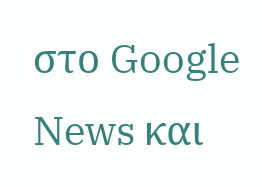στο Google News και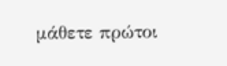μάθετε πρώτοι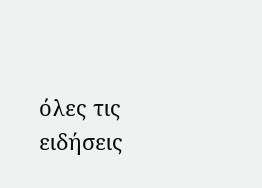όλες τις ειδήσεις